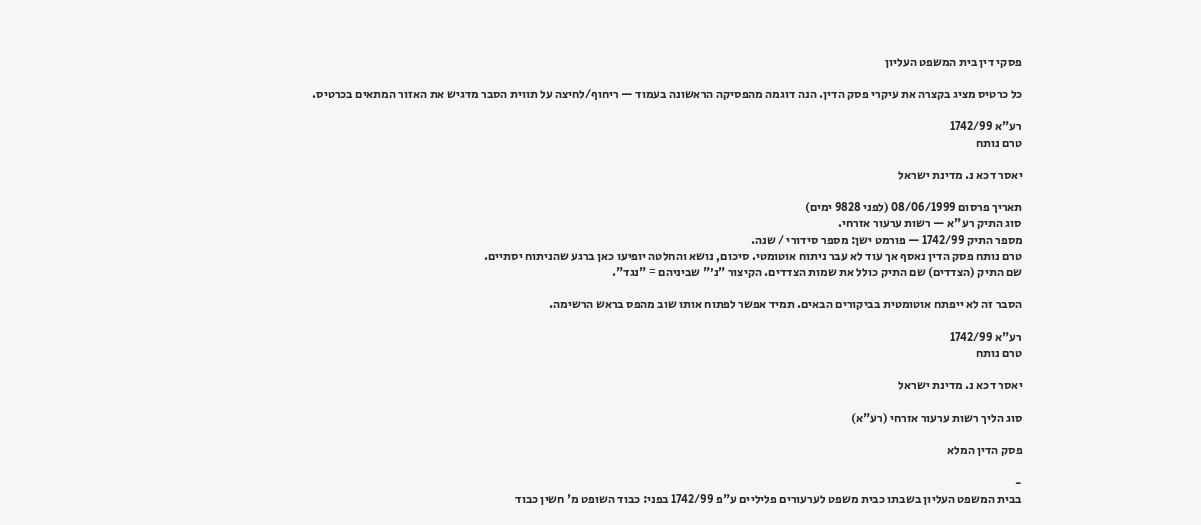פסקי דין בית המשפט העליון

כל כרטיס מציג בקצרה את עיקרי פסק הדין. הנה דוגמה מהפסיקה הראשונה בעמוד — ריחוף/לחיצה על תווית הסבר מדגיש את האזור המתאים בכרטיס.

רע"א 1742/99
טרם נותח

יאסר דכא נ. מדינת ישראל

תאריך פרסום 08/06/1999 (לפני 9828 ימים)
סוג התיק רע"א — רשות ערעור אזרחי.
מספר התיק 1742/99 — פורמט ישן: מספר סידורי / שנה.
טרם נותח פסק הדין נאסף אך עוד לא עבר ניתוח אוטומטי. סיכום, נושא והחלטה יופיעו כאן ברגע שהניתוח יסתיים.
שם התיק (הצדדים) שם התיק כולל את שמות הצדדים. הקיצור "נ׳" שביניהם = "נגד".

הסבר זה לא ייפתח אוטומטית בביקורים הבאים. תמיד אפשר לפתוח אותו שוב מהפס בראש הרשימה.

רע"א 1742/99
טרם נותח

יאסר דכא נ. מדינת ישראל

סוג הליך רשות ערעור אזרחי (רע"א)

פסק הדין המלא

-
בבית המשפט העליון בשבתו כבית משפט לערעורים פליליים ע"פ 1742/99 בפני: כבוד השופט מ' חשין כבוד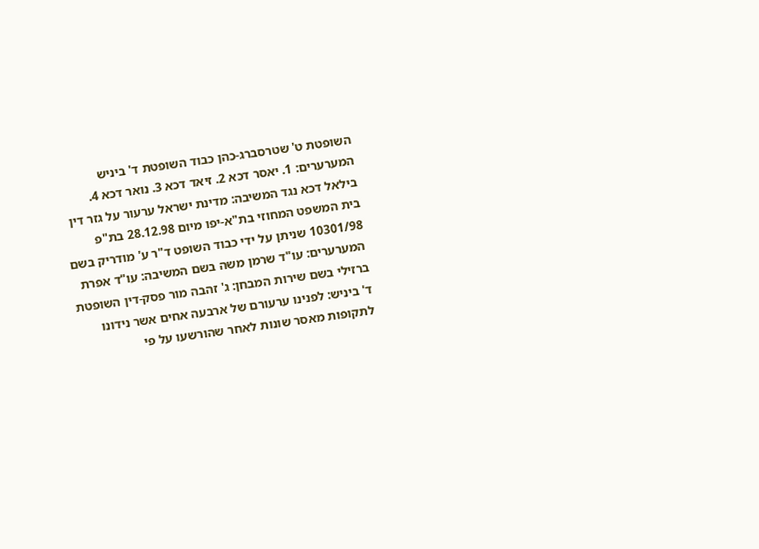השופטת ט' שטרסברג-כהן כבוד השופטת ד' ביניש המערערים: 1. יאסר דכא 2. זיאד דכא 3. נואר דכא 4. בילאל דכא נגד המשיבה: מדינת ישראל ערעור על גזר דין בית המשפט המחוזי בת"א-יפו מיום 28.12.98 בת"פ 10301/98 שניתן על ידי כבוד השופט ד"ר ע' מודריק בשם המערערים: עו"ד שרמן משה בשם המשיבה: עו"ד אפרת ברזילי בשם שירות המבחן: ג' זהבה מור פסק-דין השופטת ד' ביניש: לפנינו ערעורם של ארבעה אחים אשר נידונו לתקופות מאסר שונות לאחר שהורשעו על פי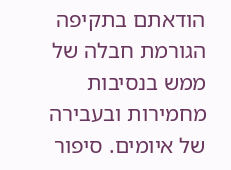הודאתם בתקיפה הגורמת חבלה של ממש בנסיבות מחמירות ובעבירה של איומים. סיפור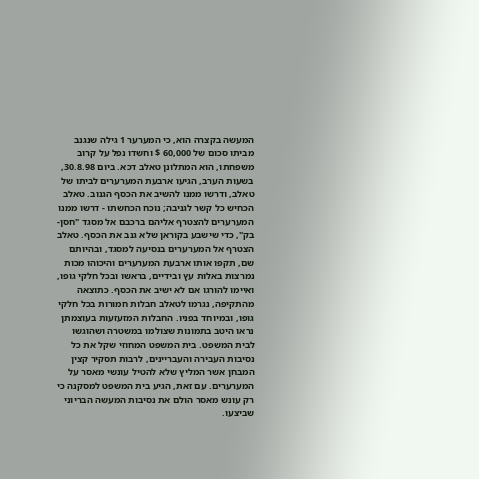המעשה בקצרה הוא, כי המערער 1 גילה שנגנב מביתו סכום של 60,000 $ וחשדו נפל על קרוב משפחתו, הוא המתלונן טאלב דכא. ביום 30.8.98, בשעות הערב, הגיעו ארבעת המערערים לביתו של טאלב, ודרשו ממנו להשיב את הכסף הגנוב. טאלב הכחיש כל קשר לגניבה; נוכח הכחשתו - דרשו ממנו המערערים להצטרף אליהם ברכבם אל מסגד "חסן-בק", כדי שישבע בקוראן שלא גנב את הכסף. טאלב הצטרף אל המערערים בנסיעה למסגד, ובהיותם שם, תקפו אותו ארבעת המערערים והיכוהו מכות נמרצות באלות עץ ובידיים, בראשו ובכל חלקי גופו, ואיימו להורגו אם לא ישיב את הכסף. כתוצאה מהתקיפה, נגרמו לטאלב חבלות חמורות בכל חלקי גופו, ובמיוחד בפניו. החבלות המזעזעות בעוצמתן נראו היטב בתמונות שצולמו במשטרה ושהוגשו לבית המשפט. בית המשפט המחוזי שקל את כל נסיבות העבירה והעבריינים, לרבות תסקיר קצין המבחן אשר המליץ שלא להטיל עונשי מאסר על המערערים. עם זאת, הגיע בית המשפט למסקנה כי רק עונש מאסר הולם את נסיבות המעשה הבריוני שביצעו.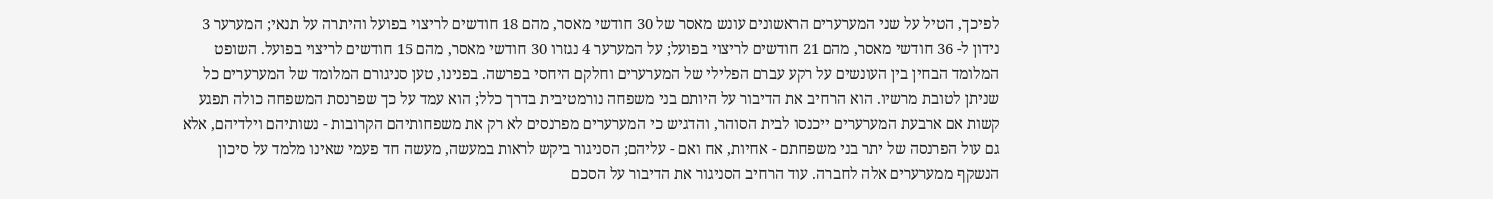לפיכך, הטיל על שני המערערים הראשונים עונש מאסר של 30 חודשי מאסר, מהם 18 חודשים לריצוי בפועל והיתרה על תנאי; המערער 3 נידון ל- 36 חודשי מאסר, מהם 21 חודשים לריצוי בפועל; על המערער 4 נגזרו 30 חודשי מאסר, מהם 15 חודשים לריצוי בפועל. השופט המלומד הבחין בין העונשים על רקע עברם הפלילי של המערערים וחלקם היחסי בפרשה. בפנינו, טען סניגורם המלומד של המערערים כל שניתן לטובת מרשיו. הוא הרחיב את הדיבור על היותם בני משפחה נורמטיבית בדרך כלל; הוא עמד על כך שפרנסת המשפחה כולה תפגע קשות אם ארבעת המערערים ייכנסו לבית הסוהר, והדגיש כי המערערים מפרנסים לא רק את משפחותיהם הקרובות - נשותיהם וילדיהם, אלא גם עול הפרנסה של יתר בני משפחתם - אחיות, אח ואם - עליהם; הסניגור ביקש לראות במעשה, מעשה חד פעמי שאינו מלמד על סיכון הנשקף ממערערים אלה לחברה. עוד הרחיב הסניגור את הדיבור על הסכם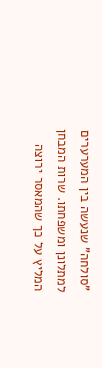"סולחה" שנעשה בין המערערים למתלונן ומשפחתו. שרות המבחן המליץ על כך שהמאסר ירוצה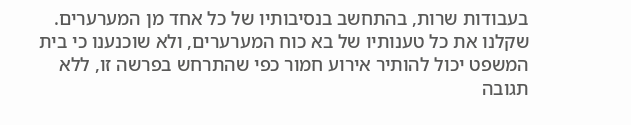בעבודות שרות, בהתחשב בנסיבותיו של כל אחד מן המערערים. שקלנו את כל טענותיו של בא כוח המערערים, ולא שוכנענו כי בית המשפט יכול להותיר אירוע חמור כפי שהתרחש בפרשה זו, ללא תגובה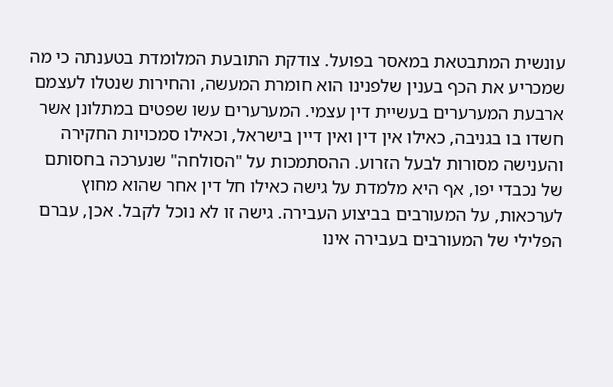עונשית המתבטאת במאסר בפועל. צודקת התובעת המלומדת בטענתה כי מה שמכריע את הכף בענין שלפנינו הוא חומרת המעשה, והחירות שנטלו לעצמם ארבעת המערערים בעשיית דין עצמי. המערערים עשו שפטים במתלונן אשר חשדו בו בגניבה, כאילו אין דין ואין דיין בישראל, וכאילו סמכויות החקירה והענישה מסורות לבעל הזרוע. ההסתמכות על "הסולחה" שנערכה בחסותם של נכבדי יפו, אף היא מלמדת על גישה כאילו חל דין אחר שהוא מחוץ לערכאות, על המעורבים בביצוע העבירה. גישה זו לא נוכל לקבל. אכן, עברם הפלילי של המעורבים בעבירה אינו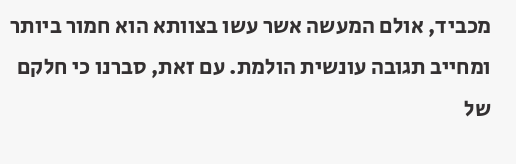מכביד, אולם המעשה אשר עשו בצוותא הוא חמור ביותר ומחייב תגובה עונשית הולמת. עם זאת, סברנו כי חלקם של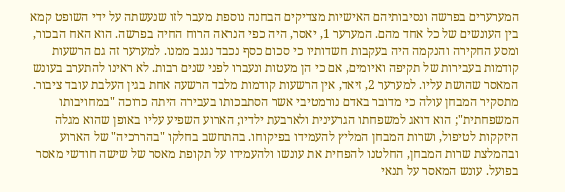המערערים בפרשה ונסיבותיהם האישיות מצדיקים הבחנה נוספת מעבר לזו שנעשתה על ידי השופט קמא בין העונשים של כל אחד מהם. המערער 1, יאסר, היה כפי הנראה הרוח החיה בפרשה. הוא האח הבכור, ומסע החקירה והנקמה היה בעקבות חשדותיו כי סכום כסף נכבד נגנב ממנו. למערער זה גם הרשעות קודמות בעבירות של תקיפה ואיומים, אם כי הן מעטות ונעברו לפני שנים רבות. לא ראינו להתערב בעונש המאסר שהושת עליו. למערער 2, זיאד, אין הרשעות קודמות מלבד הרשעה אחת בגין העלבת עובד ציבור. מתסקיר המבחן עולה כי מדובר באדם נורמטיבי אשר הסתבכותו בעבירה היתה כרוכה "במחויבותו המשפחתית"; הוא דואג למשפחתו הגרעינית ולארבעת ילדיו; הארוע השפיע עליו באופן שהוא מגלה היזקקות לטיפול, ושרות המבחן המליץ להעמידו בפיקוחו. בהתחשב בחלקו "בהררכיה" של הארוע ובהמלצת שרות המבחן, החלטנו להפחית את עונשו ולהעמידו על תקופת מאסר של שישה חודשי מאסר בפועל. עונש המאסר על תנאי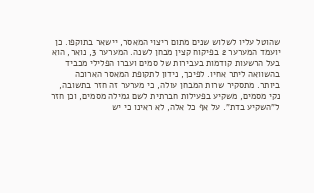שהוטל עליו לשלוש שנים מתום ריצוי המאסר, יישאר בתוקפו. כן יועמד המערער 2 בפיקוח קצין מבחן לשנה. המערער 3, נואר, הוא בעל הרשעות קודמות בעבירות של סמים ועברו הפלילי מכביד בהשוואה ליתר אחיו. לפיכך, נידון לתקופת המאסר הארוכה ביותר. מתסקיר שרות המבחן עולה, כי מערער זה חזר בתשובה, נקי מסמים, משקיע בפעילות חברתית לשם גמילה מסמים, וכן חזר ל"השקיע בדת". על אף כל אלה, לא ראינו כי יש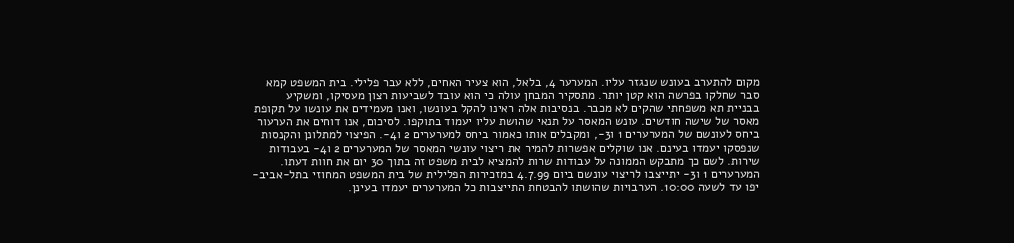מקום להתערב בעונש שנגזר עליו. המערער 4, בלאל, הוא צעיר האחים, ללא עבר פלילי. בית המשפט קמא סבר שחלקו בפרשה הוא קטן יותר. מתסקיר המבחן עולה כי הוא עובד לשביעות רצון מעסיקו, ומשקיע בבניית תא משפחתי שהקים לא מכבר. בנסיבות אלה ראינו להקל בעונשו, ואנו מעמידים את עונשו על תקופת מאסר של שישה חודשים. עונש המאסר על תנאי שהושת עליו יעמוד בתוקפו. לסיכום, אנו דוחים את הערעור ביחס לעונשם של המערערים 1 ו3-, ומקבלים אותו כאמור ביחס למערערים 2 ו4-. הפיצוי למתלונן והקנסות שנפסקו יעמדו בעינם. אנו שוקלים אפשרות להמיר את ריצוי עונשי המאסר של המערערים 2 ו4- בעבודות שירות. לשם כך מתבקש הממונה על עבודות שרות להמציא לבית משפט זה בתוך 30 יום את חוות דעתו. המערערים 1 ו3- יתייצבו לריצוי עונשם ביום 4.7.99 במזכירות הפלילית של בית המשפט המחוזי בתל-אביב-יפו עד לשעה 10:00. הערבויות שהושתו להבטחת התייצבות כל המערערים יעמדו בעינן.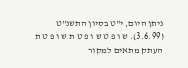ניתן היום, י"ט בסיון התשנ"ט (3.6.99). ש ו פ ט ש ו פ ט ת ש ו פ ט ת העתק מתאים למקור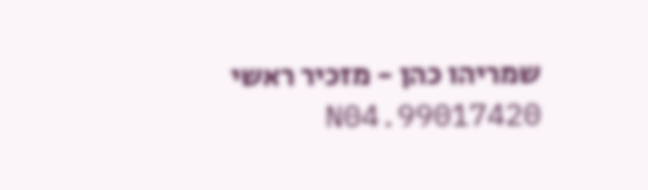שמריהו כהן - מזכיר ראשי 99017420.N04